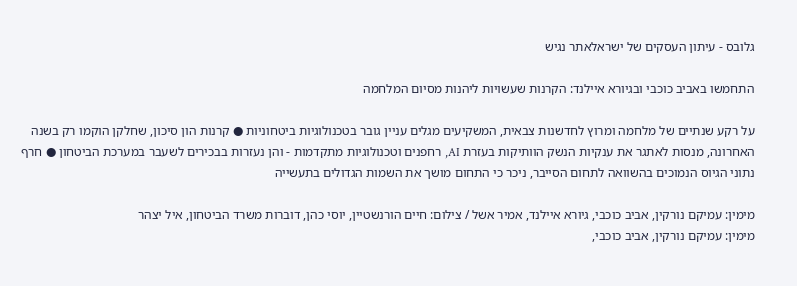גלובס - עיתון העסקים של ישראלאתר נגיש

התחמשו באביב כוכבי ובגיורא איילנד: הקרנות שעשויות ליהנות מסיום המלחמה

על רקע שנתיים של מלחמה ומרוץ לחדשנות צבאית, המשקיעים מגלים עניין גובר בטכנולוגיות ביטחוניות ● קרנות הון סיכון, שחלקן הוקמו רק בשנה האחרונה, מנסות לאתגר את ענקיות הנשק הוותיקות בעזרת AI, רחפנים וטכנולוגיות מתקדמות - והן נעזרות בבכירים לשעבר במערכת הביטחון ● חרף נתוני הגיוס הנמוכים בהשוואה לתחום הסייבר, ניכר כי התחום מושך את השמות הגדולים בתעשייה

מימין: עמיקם נורקין, אביב כוכבי, גיורא איילנד, אמיר אשל / צילום: חיים הורנשטיין, יוסי כהן, דוברות משרד הביטחון, איל יצהר
מימין: עמיקם נורקין, אביב כוכבי,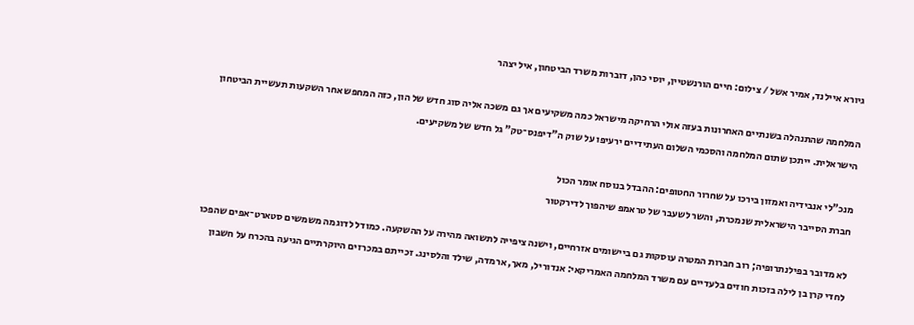גיורא איילנד, אמיר אשל / צילום: חיים הורנשטיין, יוסי כהן, דוברות משרד הביטחון, איל יצהר

המלחמה שהתנהלה בשנתיים האחרונות בעזה אולי הרחיקה מישראל כמה משקיעים אך גם משכה אליה סוג חדש של הון, כזה המחפש אחר השקעות תעשיית הביטחון הישראלית. ייתכן שתום המלחמה והסכמי השלום העתידיים ירעיפו על שוק ה"דיפנס־טק" גל חדש של משקיעים.

מנכ"לי אנבידיה ואמזון בירכו על שחרור החטופים: ההבדל בנוסח אומר הכול
חברת הסייבר הישראלית שנמכרת, והשר לשעבר של טראמפ שיהפוך לדירקטור

לא מדובר בפילנתרופיה; רוב חברות המטרה עוסקות גם ביישומים אזרחיים, וישנה ציפייה לתשואה מהירה על ההשקעה. כמודל לדוגמה משמשים סטארט־אפים שהפכו לחדי קרן בן לילה בזכות חוזים בלעדיים עם משרד המלחמה האמריקאי: אנדוריל, מאך, ארמדה, שילד והלסינג. זכייתם במכרזים היוקרתיים הגיעה בהכרח על חשבון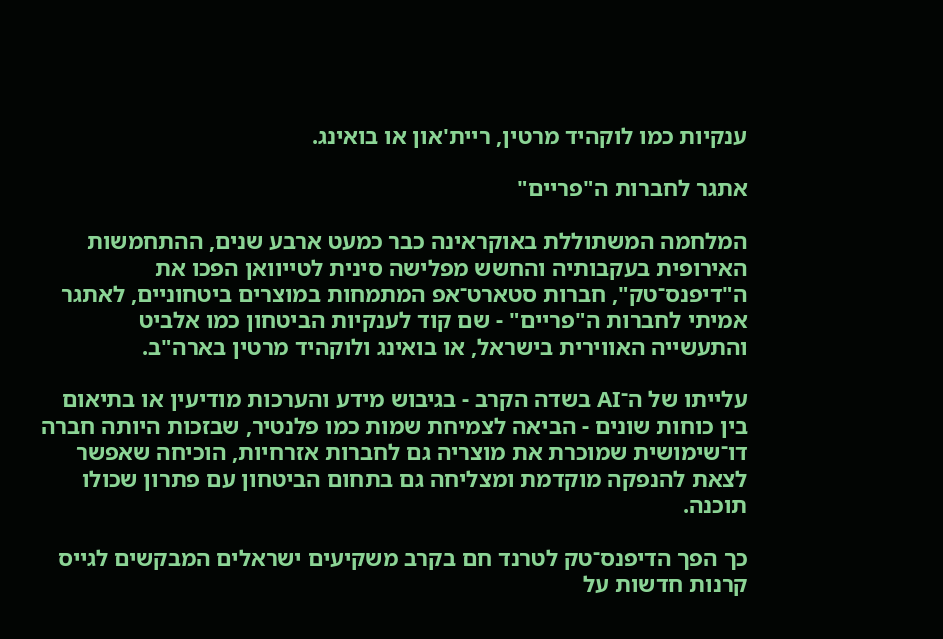ענקיות כמו לוקהיד מרטין, ריית'און או בואינג.

אתגר לחברות ה"פריים"

המלחמה המשתוללת באוקראינה כבר כמעט ארבע שנים, ההתחמשות האירופית בעקבותיה והחשש מפלישה סינית לטייוואן הפכו את ה"דיפנס־טק", חברות סטארט־אפ המתמחות במוצרים ביטחוניים, לאתגר אמיתי לחברות ה"פריים" - שם קוד לענקיות הביטחון כמו אלביט והתעשייה האווירית בישראל, או בואינג ולוקהיד מרטין בארה"ב.

עלייתו של ה־AI בשדה הקרב - בגיבוש מידע והערכות מודיעין או בתיאום בין כוחות שונים - הביאה לצמיחת שמות כמו פלנטיר, שבזכות היותה חברה דו־שימושית שמוכרת את מוצריה גם לחברות אזרחיות, הוכיחה שאפשר לצאת להנפקה מוקדמת ומצליחה גם בתחום הביטחון עם פתרון שכולו תוכנה.

כך הפך הדיפנס־טק לטרנד חם בקרב משקיעים ישראלים המבקשים לגייס קרנות חדשות על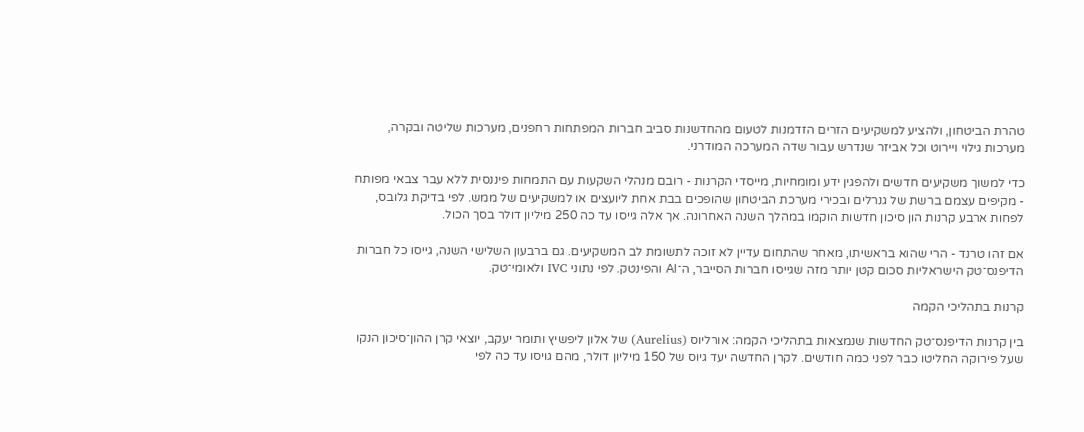טהרת הביטחון, ולהציע למשקיעים הזרים הזדמנות לטעום מהחדשנות סביב חברות המפתחות רחפנים, מערכות שליטה ובקרה, מערכות גילוי ויירוט וכל אביזר שנדרש עבור שדה המערכה המודרני.

כדי למשוך משקיעים חדשים ולהפגין ידע ומומחיות, מייסדי הקרנות - רובם מנהלי השקעות עם התמחות פיננסית ללא עבר צבאי מפותח - מקיפים עצמם ברשת של גנרלים ובכירי מערכת הביטחון שהופכים בבת אחת ליועצים או למשקיעים של ממש. לפי בדיקת גלובס, לפחות ארבע קרנות הון סיכון חדשות הוקמו במהלך השנה האחרונה. אך אלה גייסו עד כה 250 מיליון דולר בסך הכול.

אם זהו טרנד - הרי שהוא בראשיתו, מאחר שהתחום עדיין לא זוכה לתשומת לב המשקיעים. גם ברבעון השלישי השנה, גייסו כל חברות הדיפנס־טק הישראליות סכום קטן יותר מזה שגייסו חברות הסייבר, ה־AI והפינטק. לפי נתוני IVC ולאומי־טק.

קרנות בתהליכי הקמה

בין קרנות הדיפנס־טק החדשות שנמצאות בתהליכי הקמה: אורליוס (Aurelius) של אלון ליפשיץ ותומר יעקב, יוצאי קרן ההון־סיכון הנקו שעל פירוקה החליטו כבר לפני כמה חודשים. לקרן החדשה יעד גיוס של 150 מיליון דולר, מהם גויסו עד כה לפי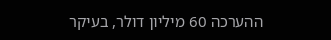ההערכה 60 מיליון דולר, בעיקר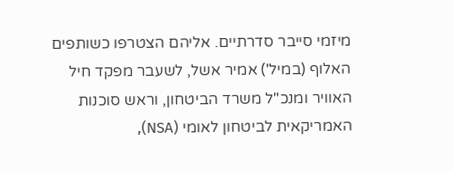מיזמי סייבר סדרתיים. אליהם הצטרפו כשותפים האלוף (במיל') אמיר אשל, לשעבר מפקד חיל האוויר ומנכ"ל משרד הביטחון, וראש סוכנות האמריקאית לביטחון לאומי (NSA),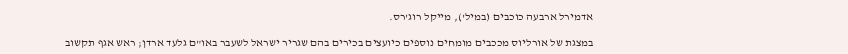אדמירל ארבעה כוכבים (במיל'), מייקל רוג'רס.

במצגת של אורליוס מככבים מומחים נוספים כיועצים בכירים בהם שגריר ישראל לשעבר באו"ם גלעד ארדן; ראש אגף תקשוב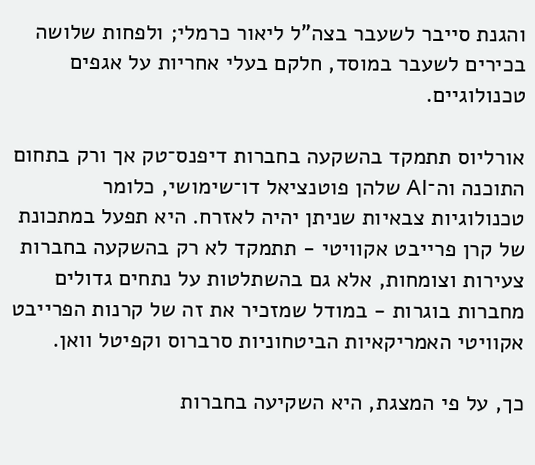והגנת סייבר לשעבר בצה"ל ליאור כרמלי; ולפחות שלושה בכירים לשעבר במוסד, חלקם בעלי אחריות על אגפים טכנולוגיים.

אורליוס תתמקד בהשקעה בחברות דיפנס־טק אך ורק בתחום התוכנה וה־AI שלהן פוטנציאל דו־שימושי, כלומר טכנולוגיות צבאיות שניתן יהיה לאזרח. היא תפעל במתכונת של קרן פרייבט אקוויטי - תתמקד לא רק בהשקעה בחברות צעירות וצומחות, אלא גם בהשתלטות על נתחים גדולים מחברות בוגרות - במודל שמזכיר את זה של קרנות הפרייבט אקוויטי האמריקאיות הביטחוניות סרברוס וקפיטל וואן.

כך, על פי המצגת, היא השקיעה בחברות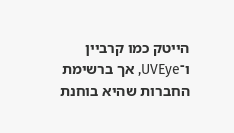הייטק כמו קרביין ו־UVEye, אך ברשימת החברות שהיא בוחנת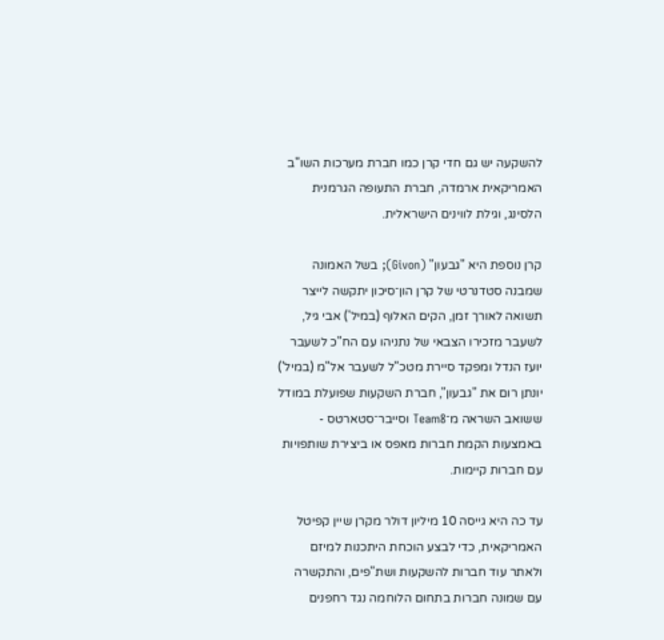להשקעה יש גם חדי קרן כמו חברת מערכות השו"ב האמריקאית ארמדה, חברת התעופה הגרמנית הלסינג, וגילת לווינים הישראלית.

קרן נוספת היא "גבעון" (Givon); בשל האמונה שמבנה סטדנרטי של קרן הון־סיכון יתקשה לייצר תשואה לאורך זמן, הקים האלוף (במיל') אבי גיל, לשעבר מזכירו הצבאי של נתניהו עם הח"כ לשעבר יועז הנדל ומפקד סיירת מטכ"ל לשעבר אל"מ (במיל') יונתן רום את "גבעון", חברת השקעות שפועלת במודל ששואב השראה מ־Team8 וסייבר־סטארטס - באמצעות הקמת חברות מאפס או ביצירת שותפויות עם חברות קיימות.

עד כה היא גייסה 10 מיליון דולר מקרן שיין קפיטל האמריקאית, כדי לבצע הוכחת היתכנות למיזם ולאתר עוד חברות להשקעות ושת"פים, והתקשרה עם שמונה חברות בתחום הלוחמה נגד רחפנים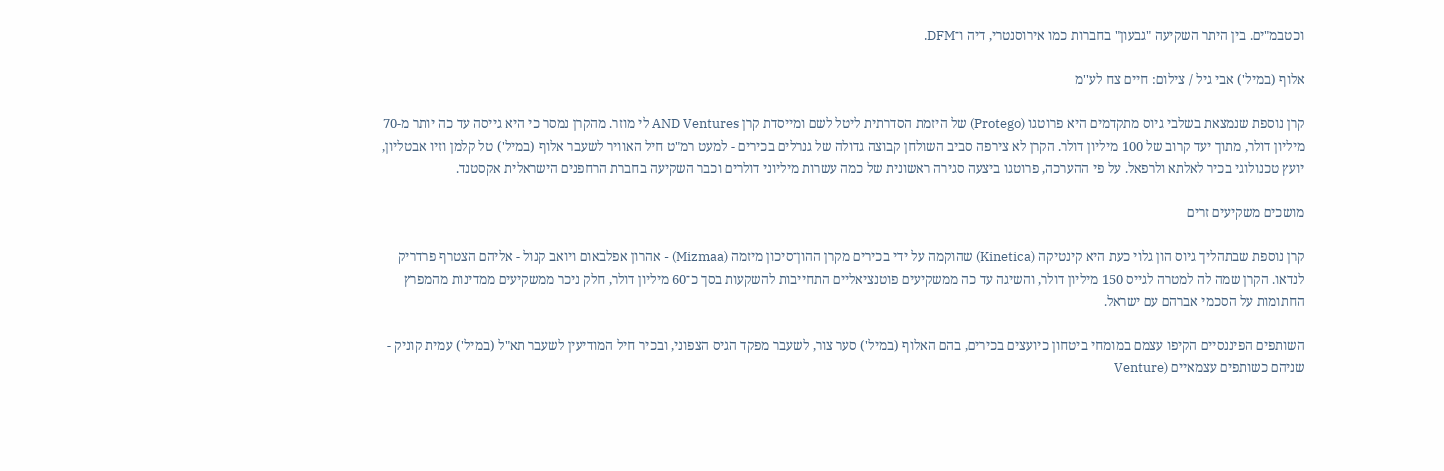וכטבמ"ים. בין היתר השקיעה "גבעון" בחברות כמו אירוסנטרי, דיה ו־DFM.

אלוף (במיל') אבי גיל / צילום: חיים צח לע''מ

קרן נוספת שנמצאת בשלבי גיוס מתקדמים היא פרוטגו (Protego) של היזמת הסדרתית ליטל לשם ומייסדת קרן AND Ventures לי מוזר. מהקרן נמסר כי היא גייסה עד כה יותר מ-70 מיליון דולר, מתוך יעד קרוב של 100 מיליון דולר. הקרן לא צירפה סביב השולחן קבוצה גדולה של גנרלים בכירים - למעט רמ"ט חיל האוויר לשעבר אלוף (במיל') טל קלמן וזיו אבטליון, יועץ טכנולוגי בכיר לאלתא ולרפאל. על פי ההערכה, פרוטגו ביצעה סגירה ראשונית של כמה עשרות מיליוני דולרים וכבר השקיעה בחברת הרחפנים הישראלית אקסטנד.

מושכים משקיעים זרים

קרן נוספת שבתהליך גיוס הון גלוי כעת היא קינטיקה (Kinetica) שהוקמה על ידי בכירים מקרן ההון־סיכון מיזמה (Mizmaa) - אהרון אפלבאום ויואב קנול - אליהם הצטרף פרדריק לנדאו. הקרן שמה לה למטרה לגייס 150 מיליון דולר, והשיגה עד כה ממשקיעים פוטנציאליים התחייבות להשקעות בסך כ־60 מיליון דולר, חלק ניכר ממשקיעים ממדינות מהמפרץ החתומות על הסכמי אברהם עם ישראל.

השותפים הפיננסיים הקיפו עצמם במומחי ביטחון כיועצים בכירים, בהם האלוף (במיל') סער צור, לשעבר מפקד הגיס הצפוני, ובכיר חיל המודיעין לשעבר תא"ל (במיל') עמית קוניק - שניהם כשותפים עצמאיים (Venture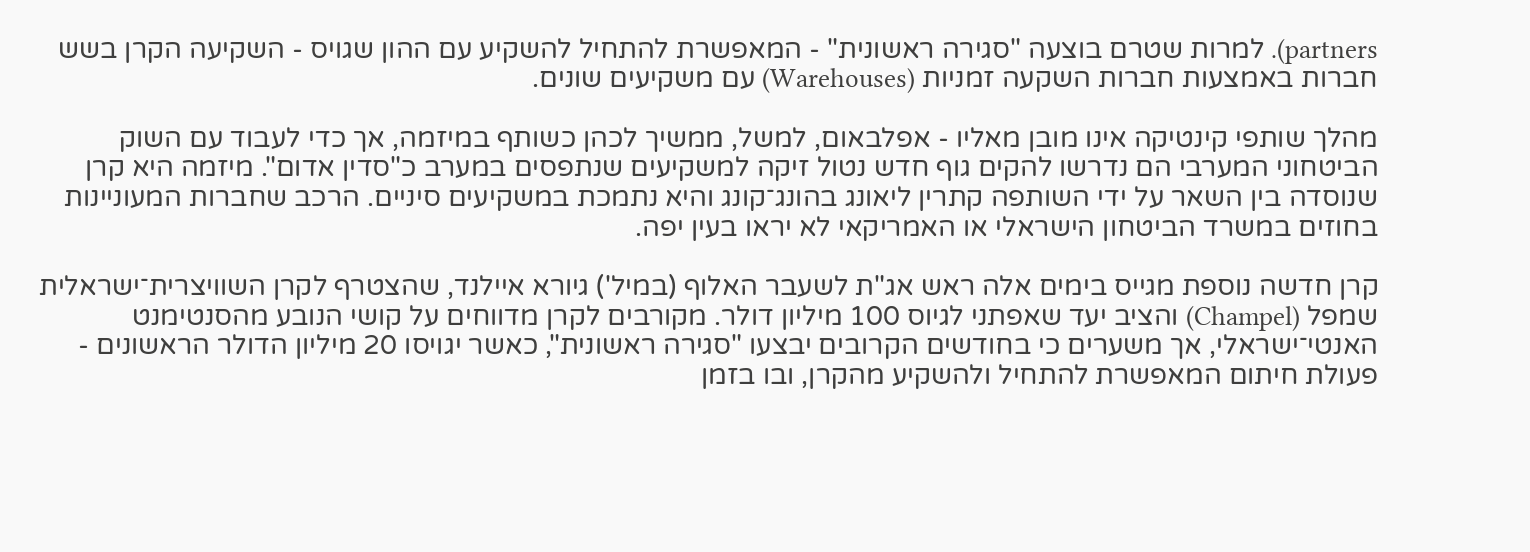partners). למרות שטרם בוצעה "סגירה ראשונית" - המאפשרת להתחיל להשקיע עם ההון שגויס - השקיעה הקרן בשש חברות באמצעות חברות השקעה זמניות (Warehouses) עם משקיעים שונים.

מהלך שותפי קינטיקה אינו מובן מאליו - אפלבאום, למשל, ממשיך לכהן כשותף במיזמה, אך כדי לעבוד עם השוק הביטחוני המערבי הם נדרשו להקים גוף חדש נטול זיקה למשקיעים שנתפסים במערב כ"סדין אדום". מיזמה היא קרן שנוסדה בין השאר על ידי השותפה קתרין ליאונג בהונג־קונג והיא נתמכת במשקיעים סיניים. הרכב שחברות המעוניינות בחוזים במשרד הביטחון הישראלי או האמריקאי לא יראו בעין יפה.

קרן חדשה נוספת מגייס בימים אלה ראש אג"ת לשעבר האלוף (במיל') גיורא איילנד, שהצטרף לקרן השוויצרית־ישראלית שמפל (Champel) והציב יעד שאפתני לגיוס 100 מיליון דולר. מקורבים לקרן מדווחים על קושי הנובע מהסנטימנט האנטי־ישראלי, אך משערים כי בחודשים הקרובים יבצעו "סגירה ראשונית", כאשר יגויסו 20 מיליון הדולר הראשונים - פעולת חיתום המאפשרת להתחיל ולהשקיע מהקרן, ובו בזמן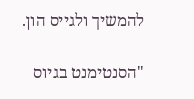להמשיך ולגייס הון.

"הסנטימנט בגיוס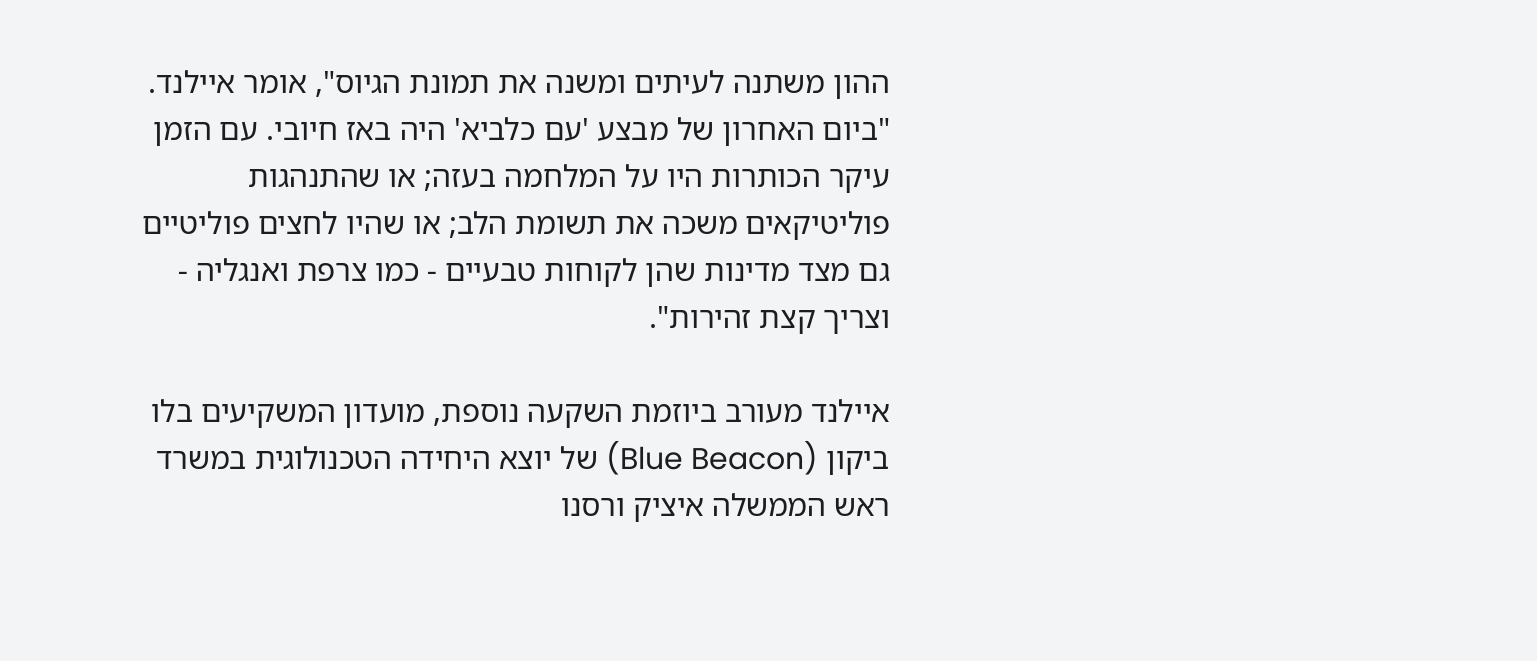ההון משתנה לעיתים ומשנה את תמונת הגיוס", אומר איילנד. "ביום האחרון של מבצע 'עם כלביא' היה באז חיובי. עם הזמן עיקר הכותרות היו על המלחמה בעזה; או שהתנהגות פוליטיקאים משכה את תשומת הלב; או שהיו לחצים פוליטיים גם מצד מדינות שהן לקוחות טבעיים - כמו צרפת ואנגליה - וצריך קצת זהירות".

איילנד מעורב ביוזמת השקעה נוספת, מועדון המשקיעים בלו ביקון (Blue Beacon) של יוצא היחידה הטכנולוגית במשרד ראש הממשלה איציק ורסנו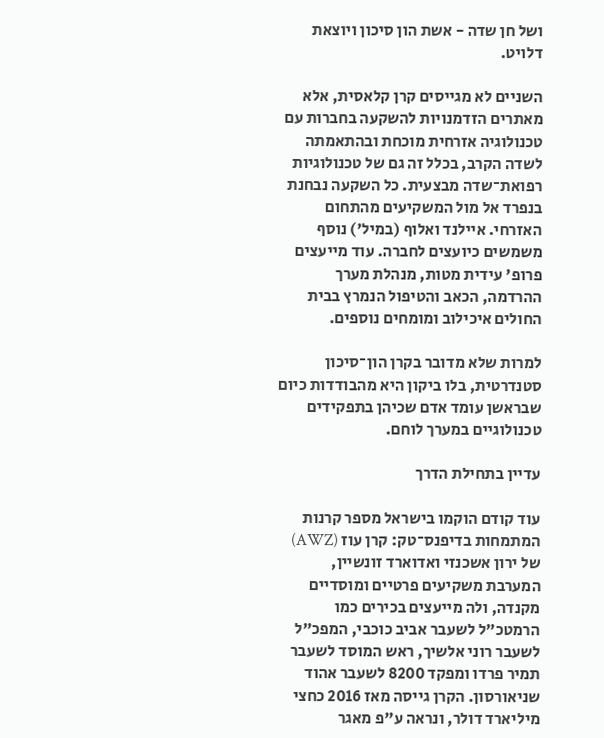ושל חן שדה - אשת הון סיכון ויוצאת דלויט.

השניים לא מגייסים קרן קלאסית, אלא מאתרים הזדמנויות להשקעה בחברות עם טכנולוגיה אזרחית מוכחת ובהתאמתה לשדה הקרב, בכלל זה גם של טכנולוגיות רפואת־שדה מבצעית. כל השקעה נבחנת בנפרד אל מול המשקיעים מהתחום האזרחי. איילנד ואלוף (במיל') נוסף משמשים כיועצים לחברה. עוד מייעצים פרופ' עידית מטות, מנהלת מערך ההרדמה, הכאב והטיפול הנמרץ בבית החולים איכילוב ומומחים נוספים.

למרות שלא מדובר בקרן הון־סיכון סטנדרטית, בלו ביקון היא מהבודדות כיום שבראשן עומד אדם שכיהן בתפקידים טכנולוגיים במערך לוחם.

עדיין בתחילת הדרך

עוד קודם הוקמו בישראל מספר קרנות המתמחות בדיפנס־טק: קרן עוז (AWZ) של ירון אשכנזי ואדוארד זונשיין, המערבת משקיעים פרטיים ומוסדיים מקנדה, ולה מייעצים בכירים כמו הרמטכ"ל לשעבר אביב כוכבי, המפכ"ל לשעבר רוני אלשיך, ראש המוסד לשעבר תמיר פרדו ומפקד 8200 לשעבר אהוד שניאורסון. הקרן גייסה מאז 2016 כחצי מיליארד דולר, ונראה ע"פ מאגר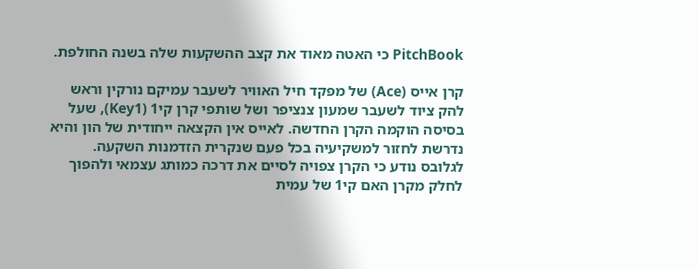PitchBook כי האטה מאוד את קצב ההשקעות שלה בשנה החולפת.

קרן אייס (Ace) של מפקד חיל האוויר לשעבר עמיקם נורקין וראש להק ציוד לשעבר שמעון צנציפר ושל שותפי קרן קי1 (Key1), שעל בסיסה הוקמה הקרן החדשה. לאייס אין הקצאה ייחודית של הון והיא נדרשת לחזור למשקיעיה בכל פעם שנקרית הזדמנות השקעה. לגלובס נודע כי הקרן צפויה לסיים את דרכה כמותג עצמאי ולהפוך לחלק מקרן האם קי1 של עמית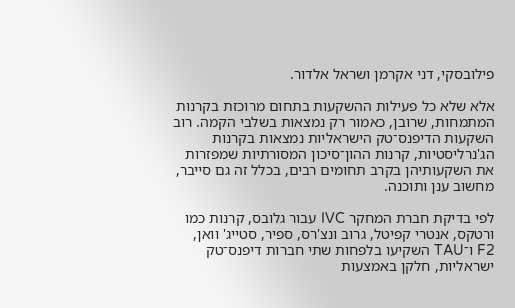פילובסקי, דני אקרמן ושראל אלדור.

אלא שלא כל פעילות ההשקעות בתחום מרוכזת בקרנות המתמחות, שרובן, כאמור רק נמצאות בשלבי הקמה. רוב השקעות הדיפנס־טק הישראליות נמצאות בקרנות הג'נרליסטיות, קרנות ההון־סיכון המסורתיות שמפזרות את השקעותיהן בקרב תחומים רבים, בכלל זה גם סייבר, מחשוב ענן ותוכנה.

לפי בדיקת חברת המחקר IVC עבור גלובס, קרנות כמו ורטקס, אנטרי קפיטל, גרוב ונצ'רס, ספיר, סטייג' וואן, F2 ו־TAU השקיעו בלפחות שתי חברות דיפנס־טק ישראליות, חלקן באמצעות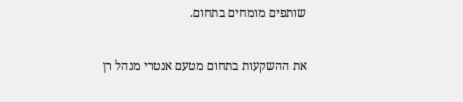שותפים מומחים בתחום.

את ההשקעות בתחום מטעם אנטרי מנהל רן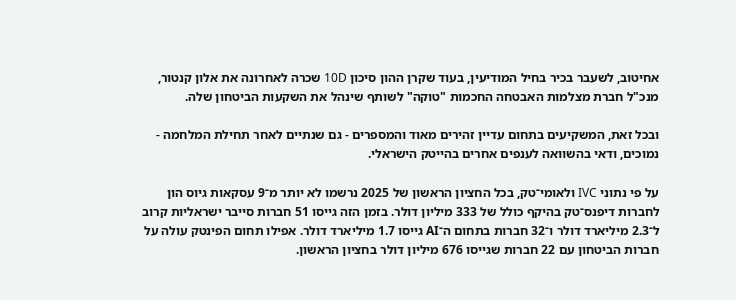אחיטוב, לשעבר בכיר בחיל המודיעין, בעוד שקרן ההון סיכון 10D שכרה לאחרונה את אלון קנטור, מנכ"ל חברת מצלמות האבטחה החכמות "טוקה" לשותף שינהל את השקעות הביטחון שלה.

ובכל זאת, המשקיעים בתחום עדיין זהירים מאוד והמספרים - גם שנתיים לאחר תחילת המלחמה - נמוכים, ודאי בהשוואה לענפים אחרים בהייטק הישראלי.

על פי נתוני IVC ולאומי־טק, בכל החציון הראשון של 2025 נרשמו לא יותר מ־9 עסקאות גיוס הון לחברות דיפנס־טק בהיקף כולל של 333 מיליון דולר. בזמן הזה גייסו 51 חברות סייבר ישראליות קרוב ל־2.3 מיליארד דולר ו־32 חברות בתחום ה־AI גייסו 1.7 מיליארד דולר. אפילו תחום הפינטק עולה על חברות הביטחון עם 22 חברות שגייסו 676 מיליון דולר בחציון הראשון.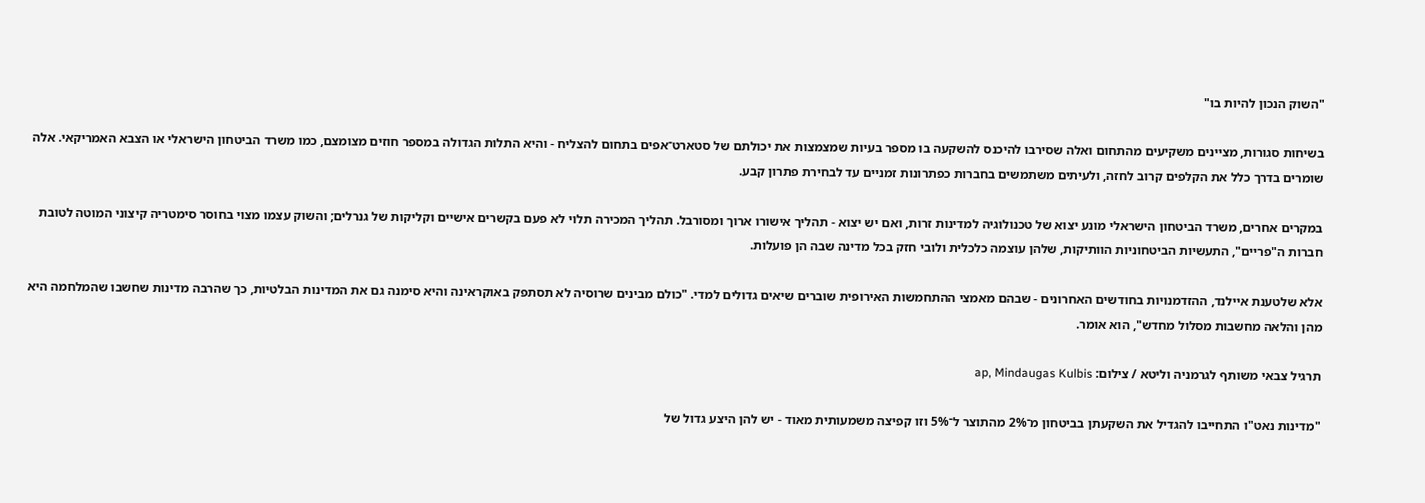"השוק הנכון להיות בו"

בשיחות סגורות, מציינים משקיעים מהתחום ואלה שסירבו להיכנס להשקעה בו מספר בעיות שמצמצות את יכולתם של סטארט־אפים בתחום להצליח - והיא התלות הגדולה במספר חוזים מצומצם, כמו משרד הביטחון הישראלי או הצבא האמריקאי. אלה שומרים בדרך כלל את הקלפים קרוב לחזה, ולעיתים משתמשים בחברות כפתרונות זמניים עד לבחירת פתרון קבע.

במקרים אחרים, משרד הביטחון הישראלי מונע יצוא של טכנולוגיה למדינות זרות, ואם יש יצוא - תהליך אישורו ארוך ומסורבל. תהליך המכירה תלוי לא פעם בקשרים אישיים וקליקות של גנרלים; והשוק עצמו מצוי בחוסר סימטריה קיצוני המוטה לטובת חברות ה"פריים", התעשיות הביטחוניות הוותיקות, שלהן עוצמה כלכלית ולובי חזק בכל מדינה שבה הן פועלות.

אלא שלטענת איילנד, ההזדמנויות בחודשים האחרונים - שבהם מאמצי ההתחמשות האירופית שוברים שיאים גדולים למדי. "כולם מבינים שרוסיה לא תסתפק באוקראינה והיא סימנה גם את המדינות הבלטיות, כך שהרבה מדינות שחשבו שהמלחמה היא מהן והלאה מחשבות מסלול מחדש", הוא אומר.

תרגיל צבאי משותף לגרמניה וליטא / צילום: ap, Mindaugas Kulbis

"מדינות נאט"ו התחייבו להגדיל את השקעתן בביטחון מ־2% מהתוצר ל־5% וזו קפיצה משמעותית מאוד - יש להן היצע גדול של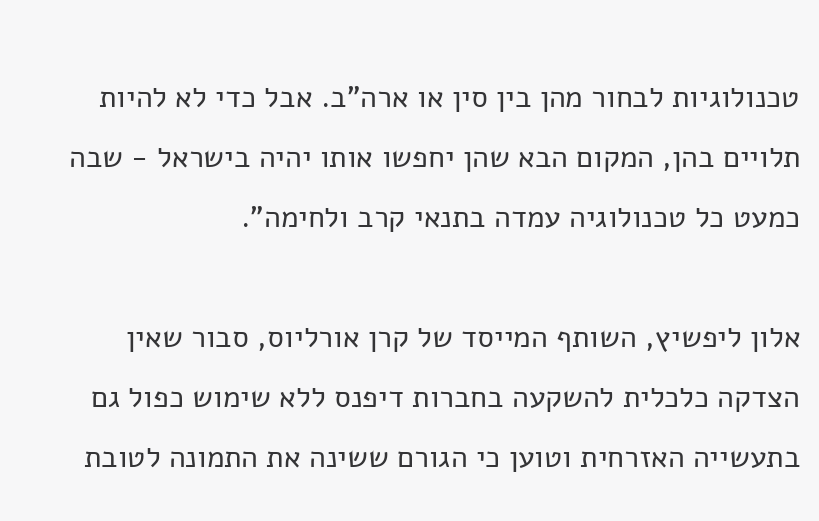טכנולוגיות לבחור מהן בין סין או ארה"ב. אבל כדי לא להיות תלויים בהן, המקום הבא שהן יחפשו אותו יהיה בישראל - שבה כמעט כל טכנולוגיה עמדה בתנאי קרב ולחימה".

אלון ליפשיץ, השותף המייסד של קרן אורליוס, סבור שאין הצדקה כלכלית להשקעה בחברות דיפנס ללא שימוש כפול גם בתעשייה האזרחית וטוען כי הגורם ששינה את התמונה לטובת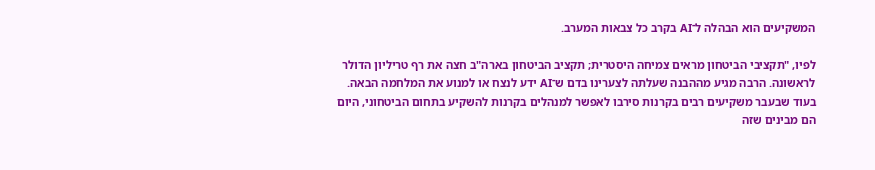המשקיעים הוא הבהלה ל־AI בקרב כל צבאות המערב.

לפיו, "תקציבי הביטחון מראים צמיחה היסטרית; תקציב הביטחון בארה"ב חצה את רף טריליון הדולר לראשונה. הרבה מגיע מההבנה שעלתה לצערינו בדם ש־AI ידע לנצח או למנוע את המלחמה הבאה. בעוד שבעבר משקיעים רבים בקרנות סירבו לאפשר למנהלים בקרנות להשקיע בתחום הביטחוני, היום הם מבינים שזה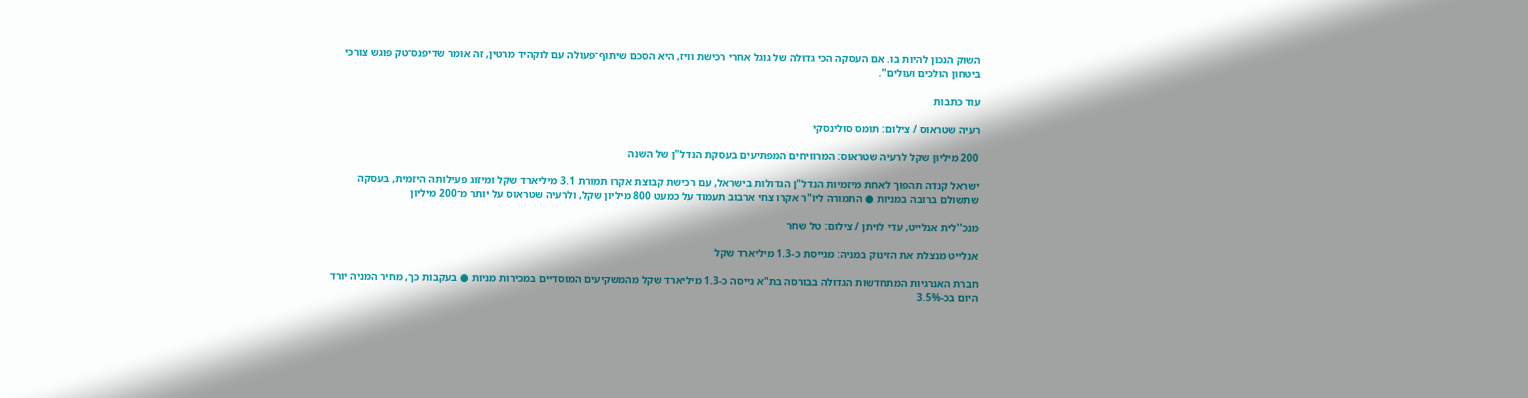השוק הנכון להיות בו. אם העסקה הכי גדולה של גוגל אחרי רכישת וויז, היא הסכם שיתוף־פעולה עם לוקהיד מרטין, זה אומר שדיפנס־טק פוגש צורכי ביטחון הולכים ועולים".

עוד כתבות

רעיה שטראוס / צילום: תומס סולינסקי

200 מיליון שקל לרעיה שטראוס: המרוויחים המפתיעים בעסקת הנדל"ן של השנה

ישראל קנדה תהפוך לאחת מיזמיות הנדל"ן הגדולות בישראל, עם רכישת קבוצת אקרו תמורת 3.1 מיליארד שקל ומיזוג פעילותה היזמית, בעסקה שתשולם ברובה במניות ● התמורה ליו"ר אקרו צחי ארבוב תעמוד על כמעט 800 מיליון שקל, ולרעיה שטראוס על יותר מ־200 מיליון

מנכ''לית אנלייט, עדי לויתן / צילום: טל שחר

אנלייט מנצלת את הזינוק במניה: מגייסת כ-1.3 מיליארד שקל

חברת האנרגיות המתחדשות הגדולה בבורסה בת"א גייסה כ-1.3 מיליארד שקל מהמשקיעים המוסדיים במכירות מניות ● בעקבות כך, מחיר המניה יורד היום בכ-3.5%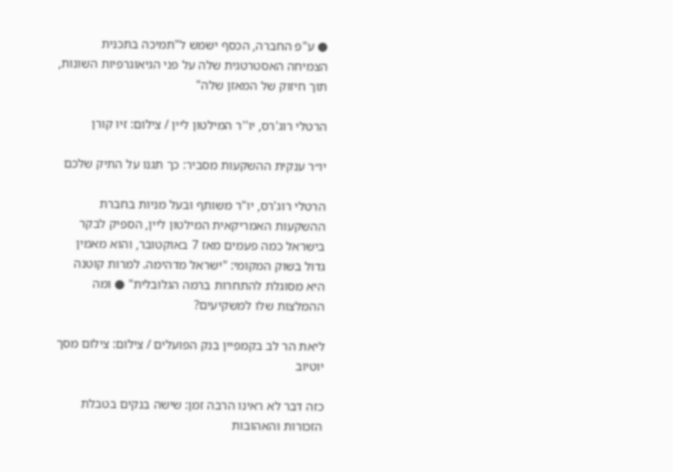● ע"פ החברה, הכסף ישמש ל"תמיכה בתכנית הצמיחה האסטרטגית שלה על פני הגיאוגרפיות השונות, תוך חיזוק של המאזן שלה"

הרטלי רוג'רס, יו''ר המילטון ליין / צילום: זיו קורן

יו״ר ענקית ההשקעות מסביר: כך תגנו על התיק שלכם

הרטלי רוג'רס, יו"ר משותף ובעל מניות בחברת ההשקעות האמריקאית המילטון ליין, הספיק לבקר בישראל כמה פעמים מאז 7 באוקטובר, והוא מאמין גדול בשוק המקומי: "ישראל מדהימה. למרות קוטנה היא מסוגלת להתחרות ברמה הגלובלית" ● ומה ההמלצות שלו למשקיעים?

ליאת הר לב בקמפיין בנק הפועלים / צילום: צילום מסך יוטיוב

כזה דבר לא ראינו הרבה זמן: שישה בנקים בטבלת הזכורות והאהובות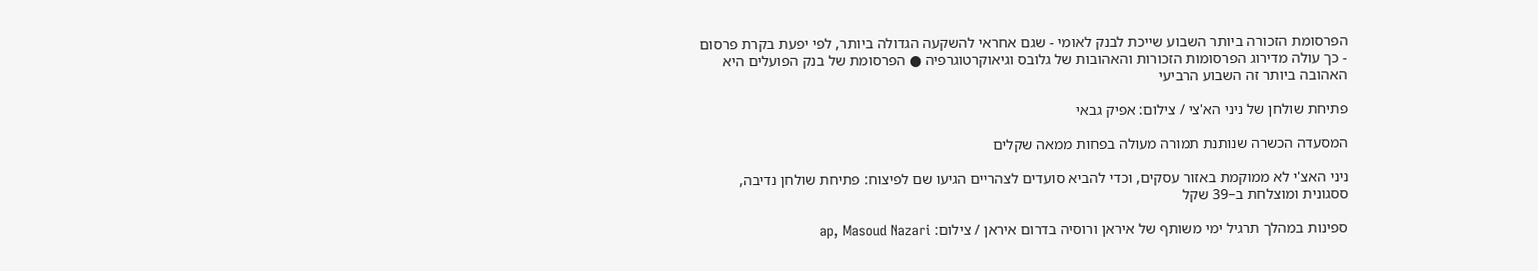הפרסומת הזכורה ביותר השבוע שייכת לבנק לאומי - שגם אחראי להשקעה הגדולה ביותר, לפי יפעת בקרת פרסום - כך עולה מדירוג הפרסומות הזכורות והאהובות של גלובס וגיאוקרטוגרפיה ● הפרסומת של בנק הפועלים היא האהובה ביותר זה השבוע הרביעי

פתיחת שולחן של ניני הא'צי / צילום: אפיק גבאי

המסעדה הכשרה שנותנת תמורה מעולה בפחות ממאה שקלים

ניני האצ'י לא ממוקמת באזור עסקים, וכדי להביא סועדים לצהריים הגיעו שם לפיצוח: פתיחת שולחן נדיבה, ססגונית ומוצלחת ב–39 שקל

ספינות במהלך תרגיל ימי משותף של איראן ורוסיה בדרום איראן / צילום: ap, Masoud Nazari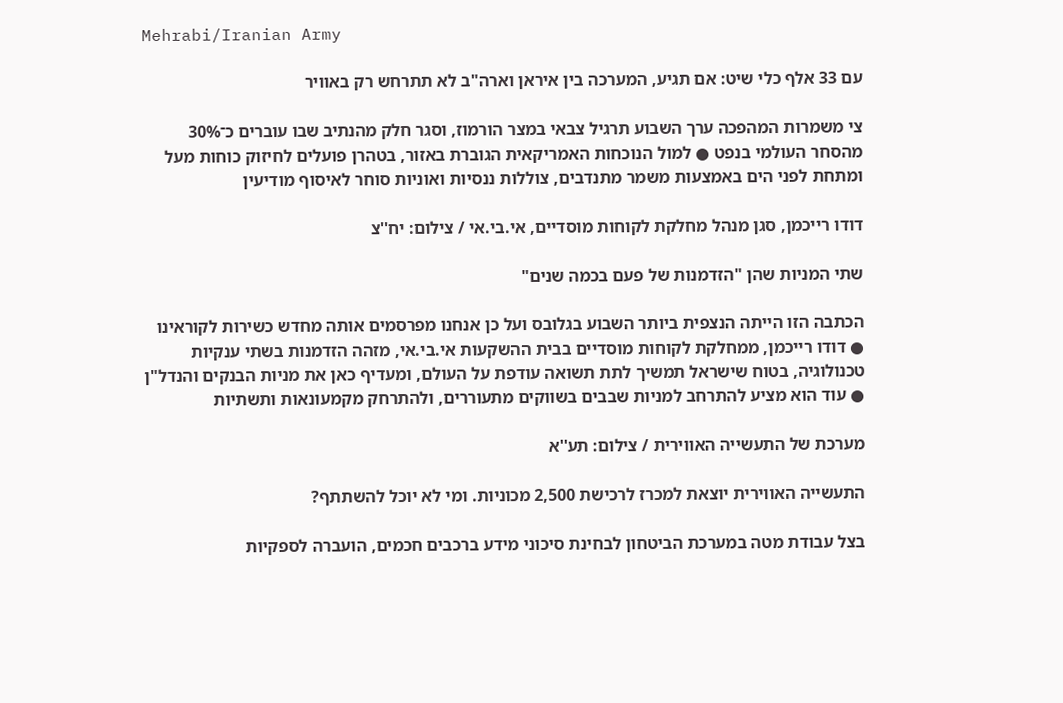Mehrabi/Iranian Army

עם 33 אלף כלי שיט: אם תגיע, המערכה בין איראן וארה"ב לא תתרחש רק באוויר

צי משמרות המהפכה ערך השבוע תרגיל צבאי במצר הורמוז, וסגר חלק מהנתיב שבו עוברים כ־30% מהסחר העולמי בנפט ● למול הנוכחות האמריקאית הגוברת באזור, בטהרן פועלים לחיזוק כוחות מעל ומתחת לפני הים באמצעות משמר מתנדבים, צוללות ננסיות ואוניות סוחר לאיסוף מודיעין

דודו רייכמן, סגן מנהל מחלקת לקוחות מוסדיים, אי.בי.אי / צילום: יח''צ

שתי המניות שהן "הזדמנות של פעם בכמה שנים"

הכתבה הזו הייתה הנצפית ביותר השבוע בגלובס ועל כן אנחנו מפרסמים אותה מחדש כשירות לקוראינו ● דודו רייכמן, ממחלקת לקוחות מוסדיים בבית ההשקעות אי.בי.אי, מזהה הזדמנות בשתי ענקיות טכנולוגיה, בטוח שישראל תמשיך לתת תשואה עודפת על העולם, ומעדיף כאן את מניות הבנקים והנדל"ן ● עוד הוא מציע להתרחב למניות שבבים בשווקים מתעוררים, ולהתרחק מקמעונאות ותשתיות

מערכת של התעשייה האווירית / צילום: תע''א

התעשייה האווירית יוצאת למכרז לרכישת 2,500 מכוניות. ומי לא יוכל להשתתף?

בצל עבודת מטה במערכת הביטחון לבחינת סיכוני מידע ברכבים חכמים, הועברה לספקיות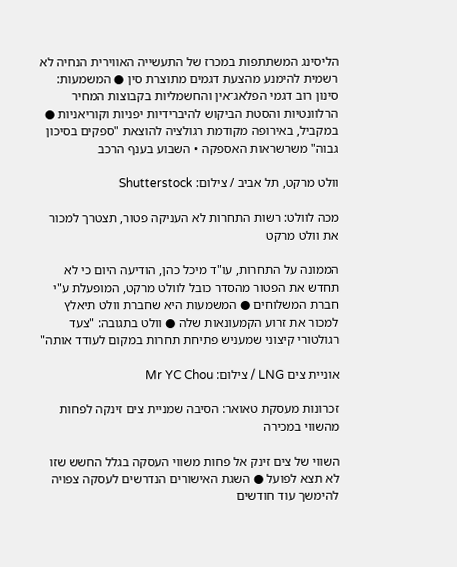הליסינג המשתתפות במכרז של התעשייה האווירית הנחיה לא רשמית להימנע מהצעת דגמים מתוצרת סין ● המשמעות: סינון רוב דגמי הפלאג־אין והחשמליות בקבוצות המחיר הרלוונטיות והסטת הביקוש להיברידיות יפניות וקוריאניות ● במקביל, באירופה מקודמת רגולציה להוצאת "ספקים בסיכון גבוה" משרשראות האספקה • השבוע בענף הרכב

וולט מרקט, תל אביב / צילום: Shutterstock

מכה לוולט: רשות התחרות לא העניקה פטור, תצטרך למכור את וולט מרקט

הממונה על התחרות, עו"ד מיכל כהן, הודיעה היום כי לא תחדש את הפטור מהסדר כובל לוולט מרקט, המופעלת ע"י חברת המשלוחים ● המשמעות היא שחברת וולט תיאלץ למכור את זרוע הקמעונאות שלה ● וולט בתגובה: "צעד רגולטורי קיצוני שמעניש פתיחת תחרות במקום לעודד אותה"

אוניית צים LNG / צילום: Mr YC Chou

זכרונות מעסקת טאואר: הסיבה שמניית צים זינקה לפחות מהשווי במכירה

השווי של צים זינק אל פחות משווי העסקה בגלל החשש שזו לא תצא לפועל ● השגת האישורים הנדרשים לעסקה צפויה להימשך עוד חודשים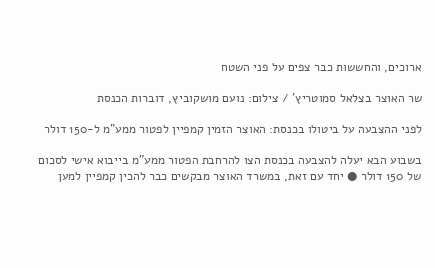ארוכים, והחששות כבר צפים על פני השטח

שר האוצר בצלאל סמוטריץ' / צילום: נועם מושקוביץ, דוברות הכנסת

לפני ההצבעה על ביטולו בכנסת: האוצר הזמין קמפיין לפטור ממע"מ ל-150 דולר

בשבוע הבא יעלה להצבעה בכנסת הצו להרחבת הפטור ממע"מ בייבוא אישי לסכום של 150 דולר ● יחד עם זאת, במשרד האוצר מבקשים כבר להכין קמפיין למען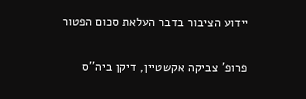יידוע הציבור בדבר העלאת סכום הפטור

פרופ' צביקה אקשטיין, דיקן ביה''ס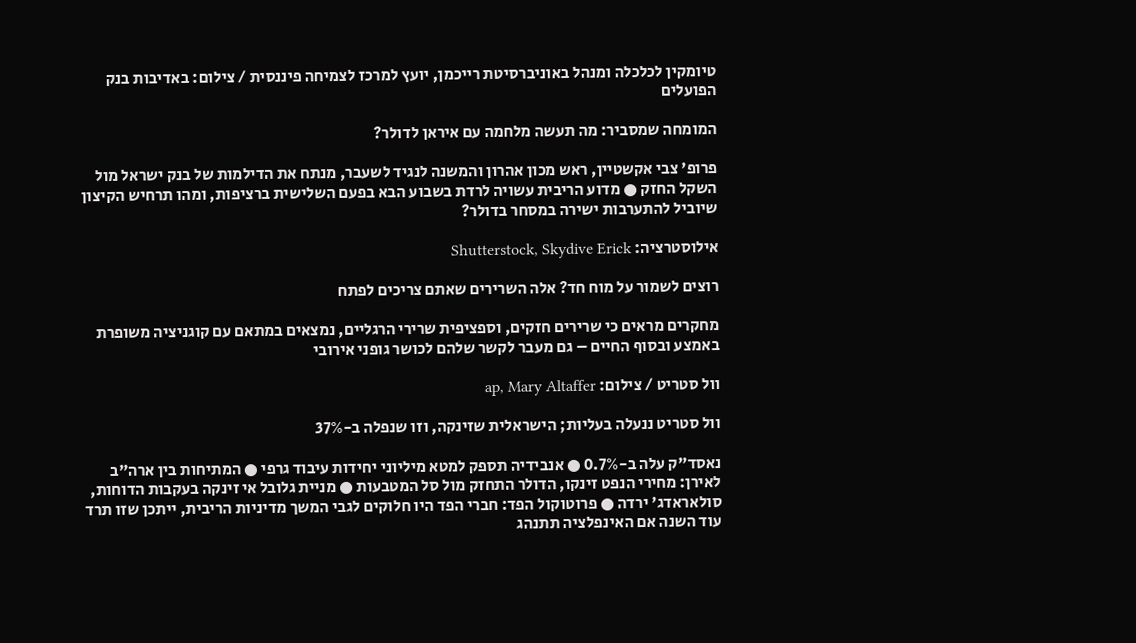טיומקין לכלכלה ומנהל באוניברסיטת רייכמן, יועץ למרכז לצמיחה פיננסית / צילום: באדיבות בנק הפועלים

המומחה שמסביר: מה תעשה מלחמה עם איראן לדולר?

פרופ' צבי אקשטיין, ראש מכון אהרון והמשנה לנגיד לשעבר, מנתח את הדילמות של בנק ישראל מול השקל החזק ● מדוע הריבית עשויה לרדת בשבוע הבא בפעם השלישית ברציפות, ומהו תרחיש הקיצון שיוביל להתערבות ישירה במסחר בדולר?

אילוסטרציה: Shutterstock, Skydive Erick

רוצים לשמור על מוח חד? אלה השרירים שאתם צריכים לפתח

מחקרים מראים כי שרירים חזקים, וספציפית שרירי הרגליים, נמצאים במתאם עם קוגניציה משופרת באמצע ובסוף החיים – גם מעבר לקשר שלהם לכושר גופני אירובי

וול סטריט / צילום: ap, Mary Altaffer

וול סטריט ננעלה בעליות; הישראלית שזינקה, וזו שנפלה ב-37%

נאסד"ק עלה ב-0.7% ● אנבידיה תספק למטא מיליוני יחידות עיבוד גרפי ● המתיחות בין ארה"ב לאירן: מחירי הנפט זינקו, הדולר התחזק מול סל המטבעות ● מניית גלובל אי זינקה בעקבות הדוחות, סולאראדג' ירדה ● פרוטוקול הפד: חברי הפד היו חלוקים לגבי המשך מדיניות הריבית, ייתכן שזו תרד עוד השנה אם האינפלציה תתנהג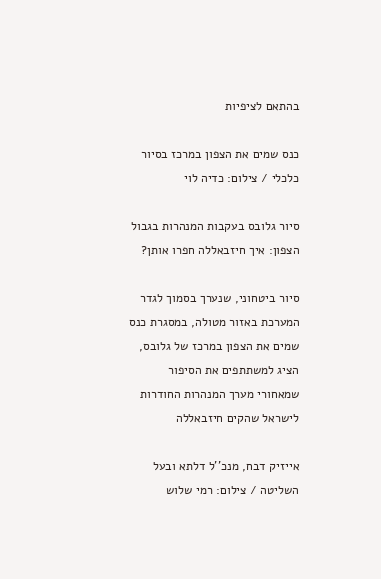בהתאם לציפיות

כנס שמים את הצפון במרכז בסיור כלכלי / צילום: כדיה לוי

סיור גלובס בעקבות המנהרות בגבול הצפון: איך חיזבאללה חפרו אותן?

סיור ביטחוני, שנערך בסמוך לגדר המערכת באזור מטולה, במסגרת כנס שמים את הצפון במרכז של גלובס, הציג למשתתפים את הסיפור שמאחורי מערך המנהרות החודרות לישראל שהקים חיזבאללה

אייזיק דבח, מנכ''ל דלתא ובעל השליטה / צילום: רמי שלוש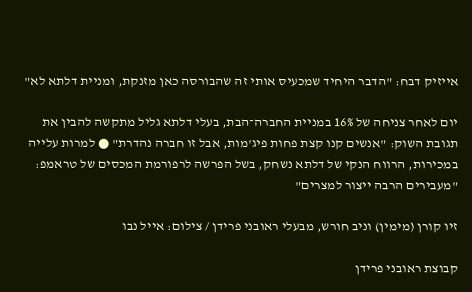אייזיק דבח: "הדבר היחיד שמכעיס אותי זה שהבורסה כאן מזנקת, ומניית דלתא לא"

יום לאחר צניחה של 16% במניית החברה־הבת, בעלי דלתא גליל מתקשה להבין את תגובת השוק: "אנשים קנו קצת פחות פיג'מות, אבל זו חברה נהדרת" ● למרות עלייה במכירות, הרווח הנקי של דלתא נשחק, בשל הפרשה לרפורמת המכסים של טראמפ: "מעבירים הרבה ייצור למצרים"

זיו קורן (מימין) וניב חורש, מבעלי ראובני פרידן / צילום: אייל נבו

קבוצת ראובני פרידן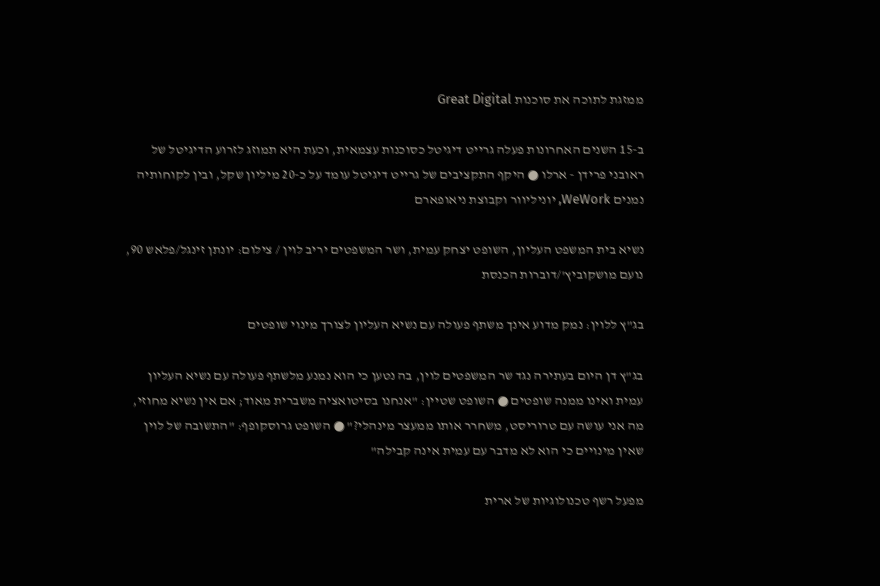ממזגת לתוכה את סוכנות Great Digital

ב-15 השנים האחרונות פעלה גרייט דיגיטל כסוכנות עצמאית, וכעת היא תמוזג לזרוע הדיגיטל של ראובני פרידן - ארלו ● היקף התקציבים של גרייט דיגיטל עומד על כ-20 מיליון שקל, ובין לקוחותיה נמנים WeWork, יוניליוור וקבוצת ניאופארם

נשיא בית המשפט העליון, השופט יצחק עמית, ושר המשפטים יריב לוין / צילום: יונתן זינגל/פלאש 90, נועם מושקוביץ'/דוברות הכנסת

בג"ץ ללוין: נמק מדוע אינך משתף פעולה עם נשיא העליון לצורך מינוי שופטים

בג"ץ דן היום בעתירה נגד שר המשפטים לוין, בה נטען כי הוא נמנע מלשתף פעולה עם נשיא העליון עמית ואינו ממנה שופטים ● השופט שטיין: "אנחנו בסיטואציה משברית מאוד; אם אין נשיא מחוזי, מה אני עושה עם טרוריסט, משחרר אותו ממעצר מינהלי?" ● השופט גרוסקופף: "התשובה של לוין שאין מינויים כי הוא לא מדבר עם עמית אינה קבילה"

מפעל רשף טכנולוגיות של ארית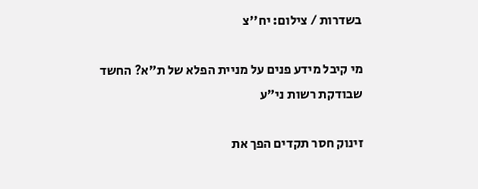בשדרות / צילום: יח''צ

מי קיבל מידע פנים על מניית הפלא של ת"א? החשד שבודקת רשות ני"ע

זינוק חסר תקדים הפך את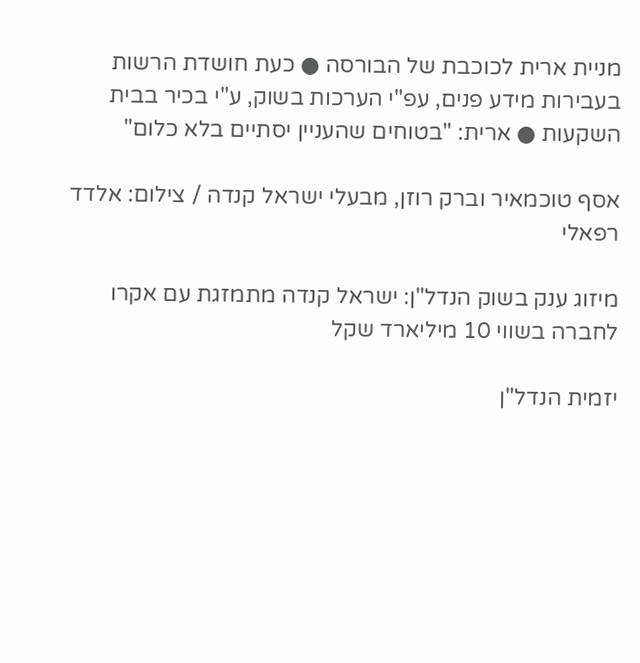מניית ארית לכוכבת של הבורסה ● כעת חושדת הרשות בעבירות מידע פנים, עפ"י הערכות בשוק, ע"י בכיר בבית השקעות ● ארית: "בטוחים שהעניין יסתיים בלא כלום"

אסף טוכמאיר וברק רוזן, מבעלי ישראל קנדה / צילום: אלדד רפאלי

מיזוג ענק בשוק הנדל"ן: ישראל קנדה מתמזגת עם אקרו לחברה בשווי 10 מיליארד שקל

יזמית הנדל"ן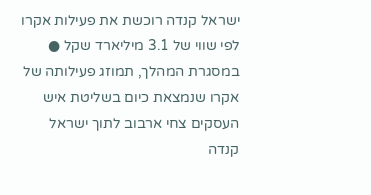ישראל קנדה רוכשת את פעילות אקרו לפי שווי של 3.1 מיליארד שקל ● במסגרת המהלך, תמוזג פעילותה של אקרו שנמצאת כיום בשליטת איש העסקים צחי ארבוב לתוך ישראל קנדה